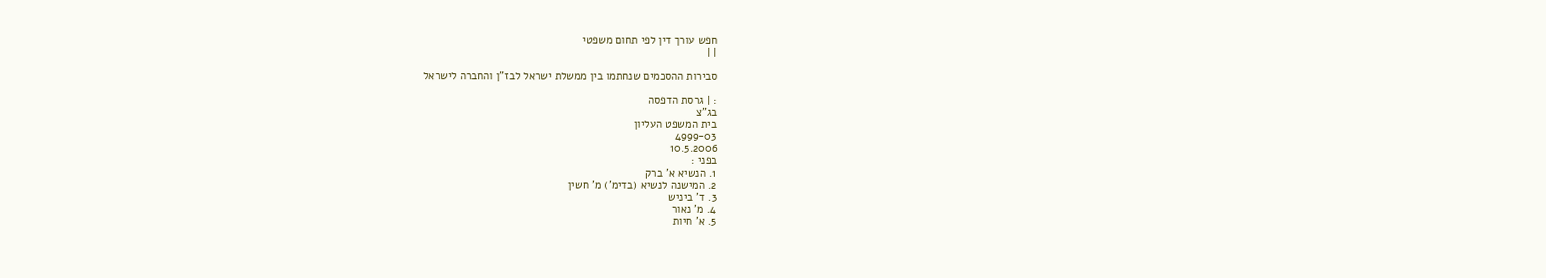חפש עורך דין לפי תחום משפטי
| |

סבירות ההסכמים שנחתמו בין ממשלת ישראל לבז"ן והחברה לישראל

: | גרסת הדפסה
בג"צ
בית המשפט העליון
4999-03
10.5.2006
בפני :
1. הנשיא א' ברק
2. המישנה לנשיא (בדימ') מ' חשין
3. ד' ביניש
4. מ' נאור
5. א' חיות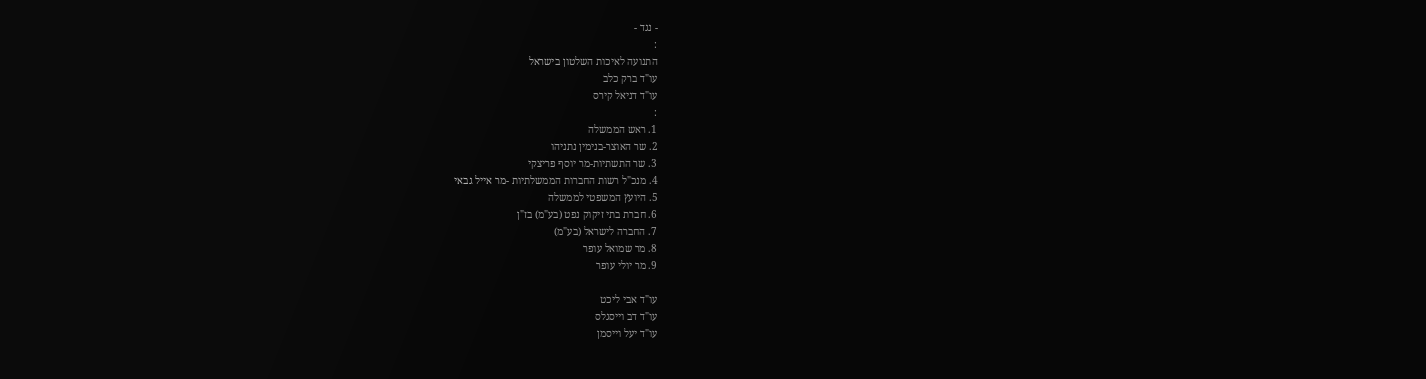- נגד -
:
התנועה לאיכות השלטון בישראל
עו"ד ברק כלב
עו"ד דניאל קירס
:
1. ראש הממשלה
2. שר האוצר-בנימין נתניהו
3. שר התשתיות-מר יוסף פריצקי
4. מנכ"ל רשות החברות הממשלתיות -מר אייל גבאי
5. היועץ המשפטי לממשלה
6. חברת בתי זיקוק נפט (בע"מ) בז"ן
7. החברה לישראל (בע"מ)
8. מר שמואל עופר
9. מר יולי עופר

עו"ד אבי ליכט
עו"ד דב וייסגלס
עו"ד יעל וייסמן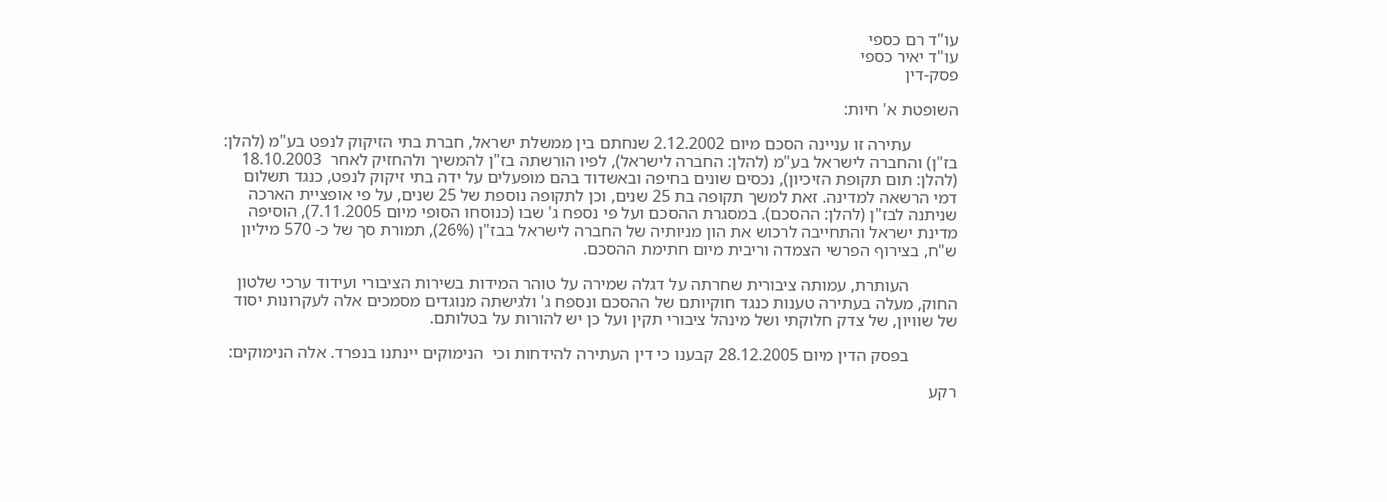עו"ד רם כספי
עו"ד יאיר כספי
פסק-דין

השופטת א' חיות:

           עתירה זו עניינה הסכם מיום 2.12.2002 שנחתם בין ממשלת ישראל, חברת בתי הזיקוק לנפט בע"מ (להלן: בז"ן) והחברה לישראל בע"מ (להלן: החברה לישראל), לפיו הורשתה בז"ן להמשיך ולהחזיק לאחר  18.10.2003 (להלן: תום תקופת הזיכיון), נכסים שונים בחיפה ובאשדוד בהם מופעלים על ידה בתי זיקוק לנפט, כנגד תשלום דמי הרשאה למדינה. זאת למשך תקופה בת 25 שנים, וכן לתקופה נוספת של 25 שנים, על פי אופציית הארכה שניתנה לבז"ן (להלן: ההסכם). במסגרת ההסכם ועל פי נספח ג' שבו (כנוסחו הסופי מיום 7.11.2005), הוסיפה מדינת ישראל והתחייבה לרכוש את הון מניותיה של החברה לישראל בבז"ן (26%), תמורת סך של כ- 570 מיליון ש"ח, בצירוף הפרשי הצמדה וריבית מיום חתימת ההסכם.

           העותרת, עמותה ציבורית שחרתה על דגלה שמירה על טוהר המידות בשירות הציבורי ועידוד ערכי שלטון החוק, מעלה בעתירה טענות כנגד חוקיותם של ההסכם ונספח ג' ולגישתה מנוגדים מסמכים אלה לעקרונות יסוד של שוויון, של צדק חלוקתי ושל מינהל ציבורי תקין ועל כן יש להורות על בטלותם.

           בפסק הדין מיום 28.12.2005 קבענו כי דין העתירה להידחות וכי  הנימוקים יינתנו בנפרד. אלה הנימוקים:

רקע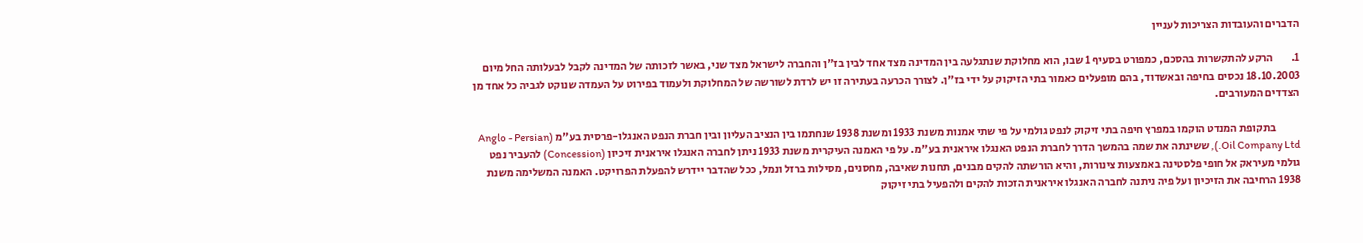הדברים והעובדות הצריכות לעניין

1.        הרקע להתקשרות בהסכם, כמפורט בסעיף 1 שבו, הוא מחלוקת שנתגלעה בין המדינה מצד אחד לבין בז"ן והחברה לישראל מצד שני, באשר לזכותה של המדינה לקבל לבעלותה החל מיום 18.10.2003 נכסים בחיפה ובאשדוד, בהם מופעלים כאמור בתי הזיקוק על ידי בז"ן. לצורך הכרעה בעתירה זו יש לרדת לשורשה של המחלוקת ולעמוד בפירוט על העמדה שנוקט לגביה כל אחד מן הצדדים המעורבים.

           בתקופת המנדט הוקמו במפרץ חיפה בתי זיקוק לנפט גולמי על פי שתי אמנות משנת 1933 ומשנת 1938 שנחתמו בין הנציב העליון ובין חברת הנפט האנגלו-פרסית בע"מ (Anglo - Persian Oil Company Ltd.), ששינתה את שמה בהמשך הדרך לחברת הנפט האנגלו איראנית בע"מ. על פי האמנה העיקרית משנת 1933 ניתן לחברה האנגלו איראנית זיכיון (Concession) להעביר נפט גולמי מעיראק אל חופי פלסטינה באמצעות צינורות, והיא הורשתה להקים מבנים, תחנות שאיבה, מחסנים, מסילות ברזל ונמל, ככל שהדבר יידרש להפעלת הפרויקט. האמנה המשלימה משנת 1938 הרחיבה את הזיכיון ועל פיה ניתנה לחברה האנגלו איראנית הזכות להקים ולהפעיל בתי זיקוק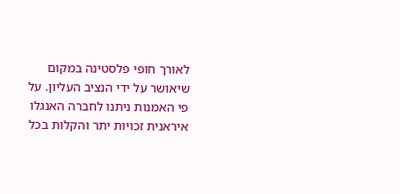לאורך חופי פלסטינה במקום שיאושר על ידי הנציב העליון. על פי האמנות ניתנו לחברה האנגלו איראנית זכויות יתר והקלות בכל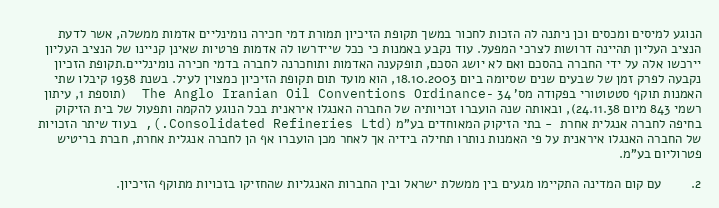הנוגע למיסים ומכסים וכן ניתנה לה הזכות לחכור במשך תקופת הזיכיון תמורת דמי חכירה נומינליים אדמות ממשלה, אשר לדעת הנציב העליון תהיינה דרושות לצרכי המפעל. עוד נקבע באמנות כי ככל שיידרשו לה אדמות פרטיות שאינן קניינו של הנציב העליון יירכשו אלה על ידי החברה בהסכם ואם לא יושג הסכם, תופקענה האדמות ותוחכרנה לחברה בדמי חכירה נומינליים.תקופת הזכיון נקבעה לפרק זמן של שבעים שנים שסיומה ביום 18.10.2003, הוא מועד תום תקופת הזיכיון כמצוין לעיל. בשנת 1938 קיבלו שתי האמנות תוקף סטטוטורי בפקודה מס' 34 -The Anglo Iranian Oil Conventions Ordinance  (תוספת 1, עיתון רשמי 843 מיום 24.11.38), ובאותה שנה הועברו זכויותיה של החברה האנגלו איראנית בכל הנוגע להקמה ותפעול של בית הזיקוק בחיפה לחברה אנגלית אחרת  - בתי הזיקוק המאוחדים בע"מ (Consolidated Refineries Ltd.), בעוד שיתר הזכויות של החברה האנגלו איראנית על פי האמנות נותרו תחילה בידיה אך לאחר מכן הועברו אף הן לחברה אנגלית אחרת, חברת בריטיש פטרוליום בע"מ.

2.        עם קום המדינה התקיימו מגעים בין ממשלת ישראל ובין החברות האנגליות שהחזיקו בזכויות מתוקף הזיכיון.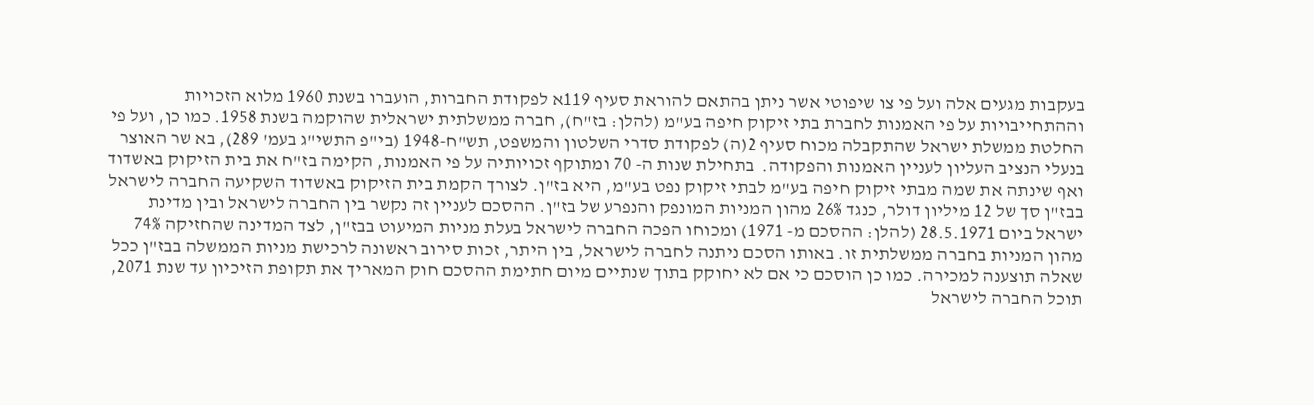בעקבות מגעים אלה ועל פי צו שיפוטי אשר ניתן בהתאם להוראת סעיף 119א לפקודת החברות, הועברו בשנת 1960 מלוא הזכויות וההתחייבויות על פי האמנות לחברת בתי זיקוק חיפה בע"מ (להלן: בז"ח), חברה ממשלתית ישראלית שהוקמה בשנת 1958. כמו כן, ועל פי החלטת ממשלת ישראל שהתקבלה מכוח סעיף 2(ה) לפקודת סדרי השלטון והמשפט, תש"ח-1948 (בי"פ התשי"ג בעמ' 289), בא שר האוצר בנעלי הנציב העליון לעניין האמנות והפקודה.  בתחילת שנות ה- 70 ומתוקף זכויותיה על פי האמנות, הקימה בז"ח את בית הזיקוק באשדוד ואף שינתה את שמה מבתי זיקוק חיפה בע"מ לבתי זיקוק נפט בע"מ, היא בז"ן. לצורך הקמת בית הזיקוק באשדוד השקיעה החברה לישראל בבז"ן סך של 12 מיליון דולר, כנגד 26% מהון המניות המונפק והנפרע של בז"ן. ההסכם לעניין זה נקשר בין החברה לישראל ובין מדינת ישראל ביום 28.5.1971 (להלן: ההסכם מ- 1971) ומכוחו הפכה החברה לישראל בעלת מניות המיעוט בבז"ן, לצד המדינה שהחזיקה 74% מהון המניות בחברה ממשלתית זו. באותו הסכם ניתנה לחברה לישראל, בין היתר, זכות סירוב ראשונה לרכישת מניות הממשלה בבז"ן ככל שאלה תוצענה למכירה. כמו כן הוסכם כי אם לא יחוקק בתוך שנתיים מיום חתימת ההסכם חוק המאריך את תקופת הזיכיון עד שנת 2071, תוכל החברה לישראל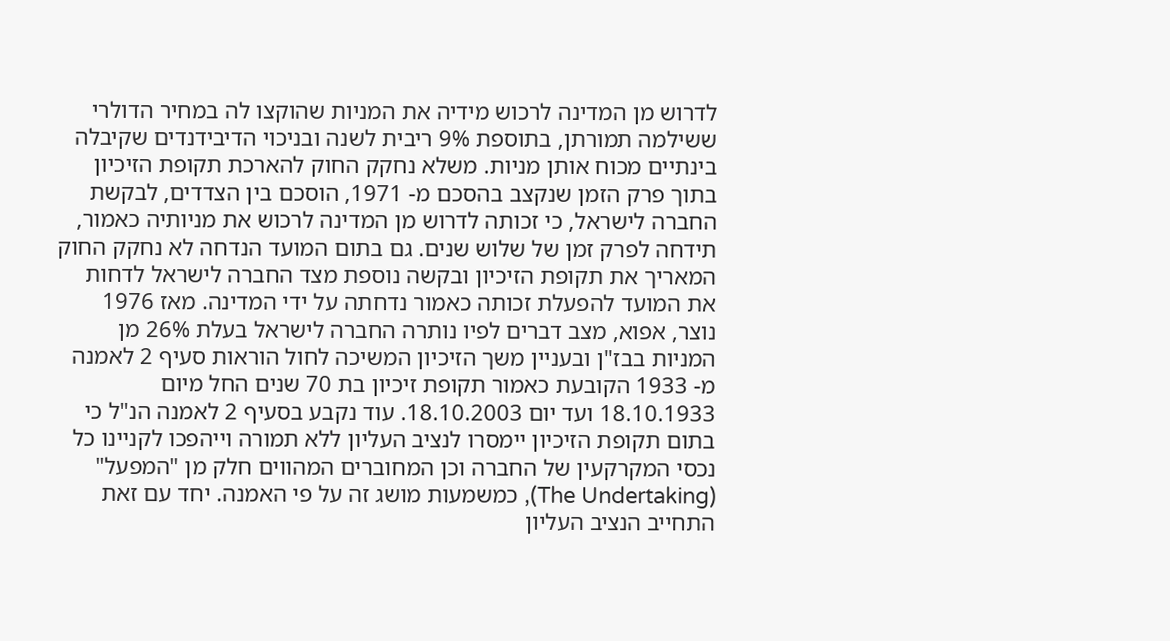לדרוש מן המדינה לרכוש מידיה את המניות שהוקצו לה במחיר הדולרי ששילמה תמורתן, בתוספת 9% ריבית לשנה ובניכוי הדיבידנדים שקיבלה בינתיים מכוח אותן מניות. משלא נחקק החוק להארכת תקופת הזיכיון בתוך פרק הזמן שנקצב בהסכם מ- 1971, הוסכם בין הצדדים, לבקשת החברה לישראל, כי זכותה לדרוש מן המדינה לרכוש את מניותיה כאמור, תידחה לפרק זמן של שלוש שנים. גם בתום המועד הנדחה לא נחקק החוק המאריך את תקופת הזיכיון ובקשה נוספת מצד החברה לישראל לדחות את המועד להפעלת זכותה כאמור נדחתה על ידי המדינה. מאז 1976 נוצר, אפוא, מצב דברים לפיו נותרה החברה לישראל בעלת 26% מן המניות בבז"ן ובעניין משך הזיכיון המשיכה לחול הוראות סעיף 2 לאמנה מ- 1933 הקובעת כאמור תקופת זיכיון בת 70 שנים החל מיום 18.10.1933 ועד יום 18.10.2003. עוד נקבע בסעיף 2 לאמנה הנ"ל כי בתום תקופת הזיכיון יימסרו לנציב העליון ללא תמורה וייהפכו לקניינו כל נכסי המקרקעין של החברה וכן המחוברים המהווים חלק מן "המפעל" (The Undertaking), כמשמעות מושג זה על פי האמנה. יחד עם זאת התחייב הנציב העליון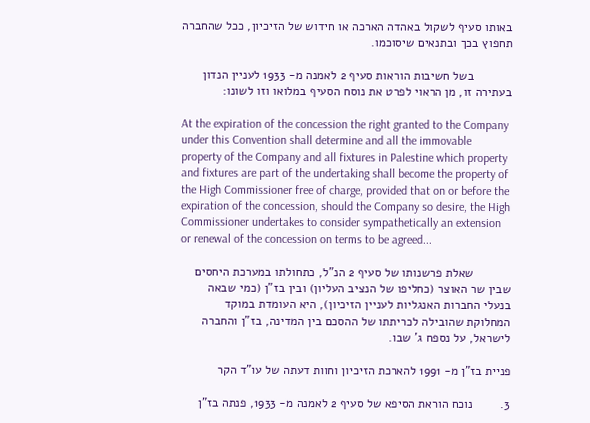באותו סעיף לשקול באהדה הארכה או חידוש של הזיכיון, ככל שהחברה תחפוץ בכך ובתנאים שיסוכמו.

           בשל חשיבות הוראות סעיף 2 לאמנה מ- 1933 לעניין הנדון בעתירה זו, מן הראוי לפרט את נוסח הסעיף במלואו וזו לשונו:

At the expiration of the concession the right granted to the Company under this Convention shall determine and all the immovable property of the Company and all fixtures in Palestine which property and fixtures are part of the undertaking shall become the property of the High Commissioner free of charge, provided that on or before the expiration of the concession, should the Company so desire, the High Commissioner undertakes to consider sympathetically an extension or renewal of the concession on terms to be agreed...

           שאלת פרשנותו של סעיף 2 הנ"ל, כתחולתו במערכת היחסים שבין שר האוצר (כחליפו של הנציב העליון) ובין בז"ן (כמי שבאה בנעלי החברות האנגליות לעניין הזיכיון), היא העומדת במוקד המחלוקת שהובילה לכריתתו של ההסכם בין המדינה, בז"ן והחברה לישראל, על נספח ג' שבו.

פניית בז"ן מ- 1991 להארכת הזיכיון וחוות דעתה של עו"ד הקר

3.        נוכח הוראת הסיפא של סעיף 2 לאמנה מ- 1933, פנתה בז"ן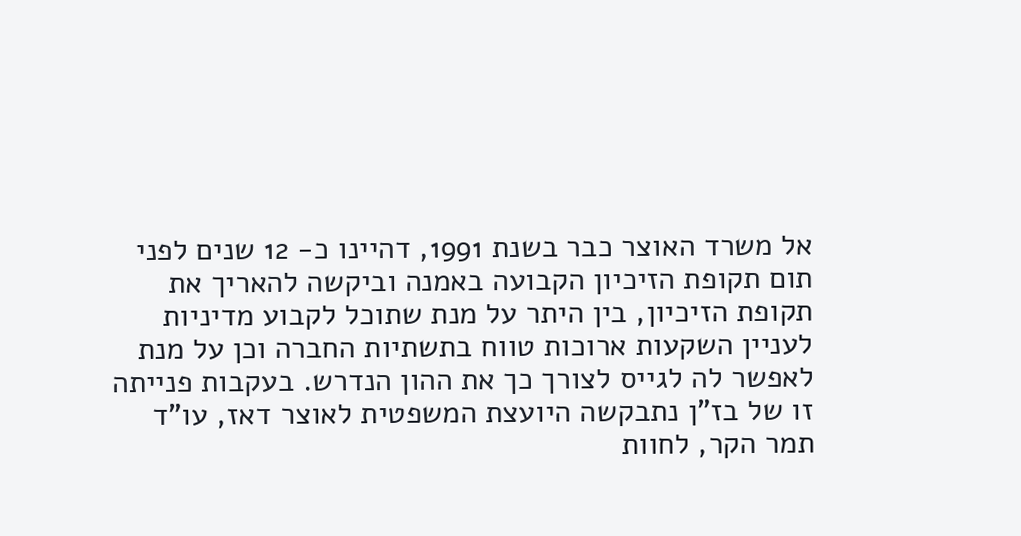אל משרד האוצר כבר בשנת 1991, דהיינו כ- 12 שנים לפני תום תקופת הזיכיון הקבועה באמנה וביקשה להאריך את תקופת הזיכיון, בין היתר על מנת שתוכל לקבוע מדיניות לעניין השקעות ארוכות טווח בתשתיות החברה וכן על מנת לאפשר לה לגייס לצורך כך את ההון הנדרש. בעקבות פנייתה זו של בז"ן נתבקשה היועצת המשפטית לאוצר דאז, עו"ד תמר הקר, לחוות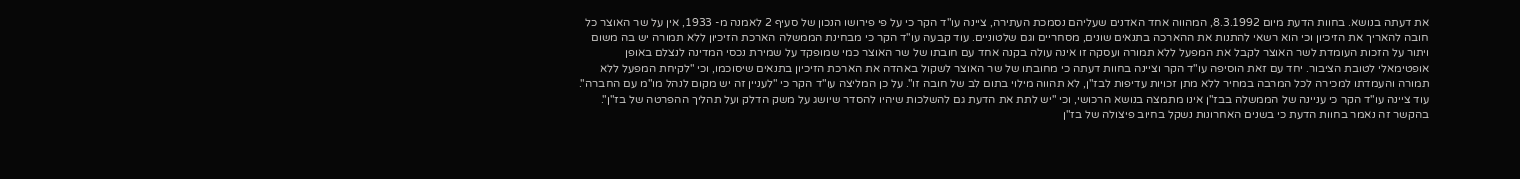את דעתה בנושא. בחוות הדעת מיום 8.3.1992, המהווה אחד האדנים שעליהם נסמכת העתירה, ציינה עו"ד הקר כי על פי פירושו הנכון של סעיף 2 לאמנה מ- 1933, אין על שר האוצר כל חובה להאריך את הזיכיון וכי הוא רשאי להתנות את ההארכה בתנאים שונים, מסחריים וגם שלטוניים. עוד קבעה עו"ד הקר כי מבחינת הממשלה הארכת הזיכיון ללא תמורה יש בה משום ויתור על הזכות העומדת לשר האוצר לקבל את המפעל ללא תמורה ועסקה זו אינה עולה בקנה אחד עם חובתו של שר האוצר כמי שמופקד על שמירת נכסי המדינה לנצלם באופן אופטימאלי לטובת הציבור. יחד עם זאת הוסיפה עו"ד הקר וציינה בחוות דעתה כי מחובתו של שר האוצר לשקול באהדה את הארכת הזיכיון בתנאים שיסוכמו, וכי "לקיחת המפעל ללא תמורה והעמדתו למכירה לכל המרבה במחיר ללא מתן זכויות עדיפות לבז"ן, לא תהווה מילוי בתום לב של חובה זו". על כן המליצה עו"ד הקר כי "לעניין זה יש מקום לנהל מו"מ עם החברה". עוד ציינה עו"ד הקר כי עניינה של הממשלה בבז"ן אינו מתמצה בנושא הרכושי, וכי "יש לתת את הדעת גם להשלכות שיהיו להסדר שיושג על משק הדלק ועל תהליך ההפרטה של בז"ן". בהקשר זה נאמר בחוות הדעת כי בשנים האחרונות נשקל בחיוב פיצולה של בז"ן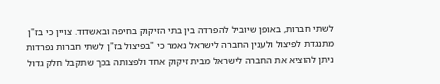לשתי חברות, באופן שיוביל להפרדה בין בתי הזיקוק בחיפה ובאשדוד. צויין כי בז"ן מתנגדת לפיצול ולענין החברה לישראל נאמר כי "בפיצול בז"ן לשתי חברות נפרדות ניתן להוציא את החברה לישראל מבית זיקוק אחד ולפצותה בכך שתקבל חלק גדול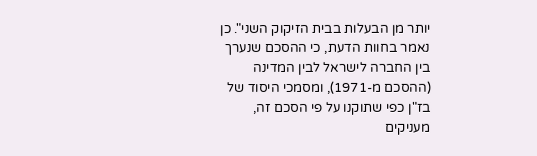יותר מן הבעלות בבית הזיקוק השני". כן נאמר בחוות הדעת, כי ההסכם שנערך בין החברה לישראל לבין המדינה (ההסכם מ-1971), ומסמכי היסוד של בז"ן כפי שתוקנו על פי הסכם זה, מעניקים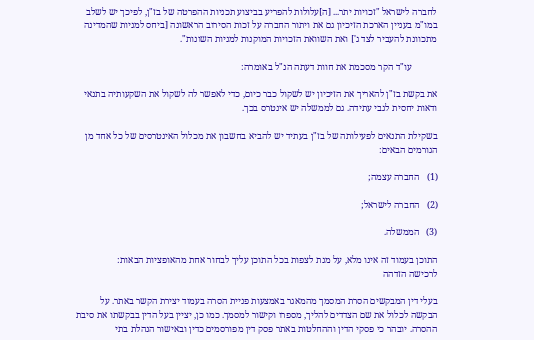לחברה לישראל "זכויות יתר... [ה]עלולות להפריע בביצוע תכניות ההפרטה של בז"ן, לפיכך יש לשלב במו"מ בעניין הארכת הזיכיון גם את ויתור החברה על זכות הסירוב הראשונה [ביחס למניות שהמדינה מתכוונת להעביר לצד ג'] ואת השוואת הזכויות המוקנות למניות השונות".

           עו"ד הקר מסכמת את חוות דעתה הנ"ל באומרה:

את בקשת בז"ן להאריך את הזיכיון יש לשקול כבר כיום, כדי לאפשר לה לשקול את השקעותיה בתנאי ודאות יחסית לגבי עתידה. גם לממשלה יש אינטרס בכך.

בשקילת התנאים לפעילותה של בז"ן בעתיד יש להביא בחשבון את מכלול האינטרסים של כל אחד מן הגורמים הבאים:

(1)   החברה עצמה;

(2)   החברה לישראל;

(3)   הממשלה.

התוכן בעמוד זה אינו מלא, על מנת לצפות בכל התוכן עליך לבחור אחת מהאופציות הבאות:
לרכישה הזדהה

בעלי דין המבקשים הסרת המסמך מהמאגר באמצעות פניית הסרה בעמוד יצירת הקשר באתר. על הבקשה לכלול את שם הצדדים להליך, מספרו וקישור למסמך. כמו כן, יציין בעל הדין בבקשתו את סיבת ההסרה. יובהר כי פסקי הדין וההחלטות באתר פסק דין מפורסמים כדין ובאישור הנהלת בתי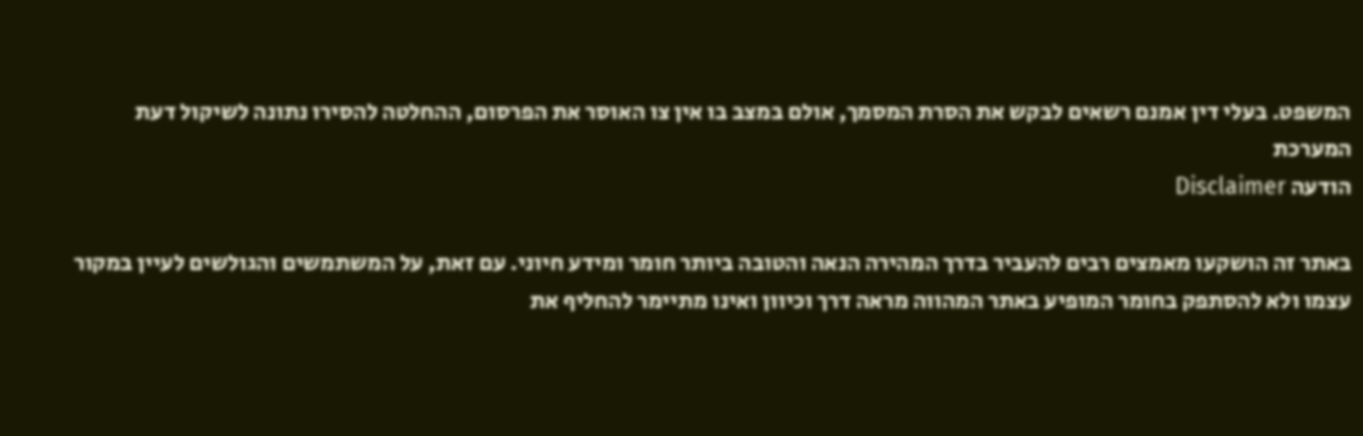המשפט. בעלי דין אמנם רשאים לבקש את הסרת המסמך, אולם במצב בו אין צו האוסר את הפרסום, ההחלטה להסירו נתונה לשיקול דעת המערכת
הודעה Disclaimer

באתר זה הושקעו מאמצים רבים להעביר בדרך המהירה הנאה והטובה ביותר חומר ומידע חיוני. עם זאת, על המשתמשים והגולשים לעיין במקור עצמו ולא להסתפק בחומר המופיע באתר המהווה מראה דרך וכיוון ואינו מתיימר להחליף את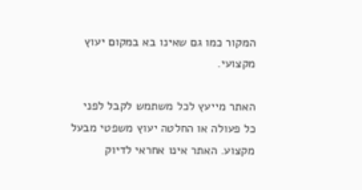המקור כמו גם שאינו בא במקום יעוץ מקצועי.

האתר מייעץ לכל משתמש לקבל לפני כל פעולה או החלטה יעוץ משפטי מבעל מקצוע. האתר אינו אחראי לדיוק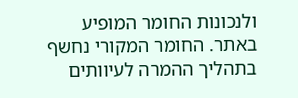ולנכונות החומר המופיע באתר. החומר המקורי נחשף בתהליך ההמרה לעיוותים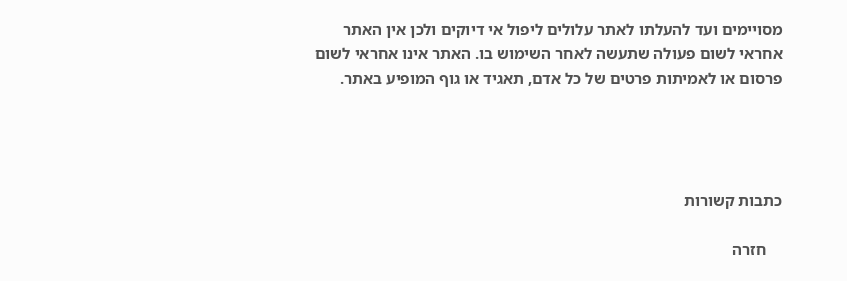מסויימים ועד להעלתו לאתר עלולים ליפול אי דיוקים ולכן אין האתר אחראי לשום פעולה שתעשה לאחר השימוש בו. האתר אינו אחראי לשום פרסום או לאמיתות פרטים של כל אדם, תאגיד או גוף המופיע באתר.




כתבות קשורות

    חזרה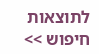לתוצאות חיפוש >>